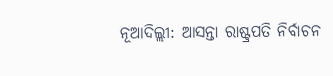ନୂଆଦିଲ୍ଲୀ: ଆସନ୍ତା ରାଷ୍ଟ୍ରପତି ନିର୍ବାଚନ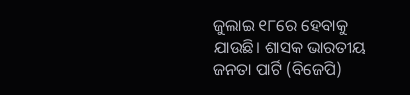ଜୁଲାଇ ୧୮ରେ ହେବାକୁ ଯାଉଛି। ଶାସକ ଭାରତୀୟ ଜନତା ପାର୍ଟି (ବିଜେପି)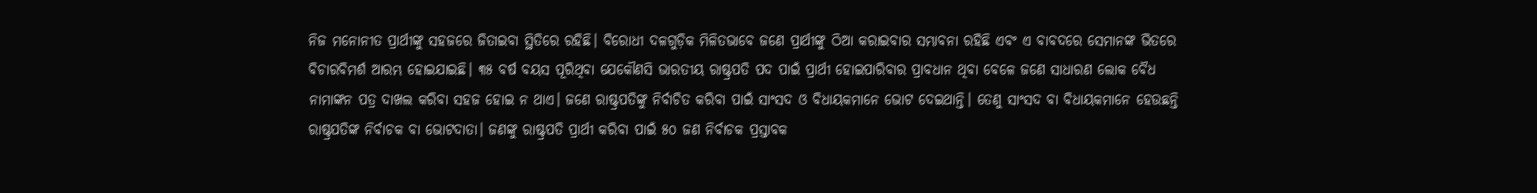ନିଜ ମନୋନୀତ ପ୍ରାର୍ଥୀଙ୍କୁ ସହଜରେ ଜିତାଇବା ସ୍ଥିତିରେ ରହିଛି। ବିରୋଧୀ ଦଳଗୁଡ଼ିକ ମିଳିତଭାବେ ଜଣେ ପ୍ରାର୍ଥୀଙ୍କୁ ଠିଆ କରାଇବାର ସମ୍ଭାବନା ରହିଛି ଏବଂ ଏ ବାବଦରେ ସେମାନଙ୍କ ଭିତରେ ବିଚାରବିମର୍ଶ ଆରମ୍ଭ ହୋଇଯାଇଛି। ୩୫ ବର୍ଷ ବୟସ ପୂରିଥିବା ଯେକୌଣସି ଭାରତୀୟ ରାଷ୍ଟ୍ରପତି ପଦ ପାଇଁ ପ୍ରାର୍ଥୀ ହୋଇପାରିବାର ପ୍ରାବଧାନ ଥିବା ବେଳେ ଜଣେ ସାଧାରଣ ଲୋକ ବୈଧ ନାମାଙ୍କନ ପତ୍ର ଦାଖଲ କରିବା ସହଜ ହୋଇ ନ ଥାଏ। ଜଣେ ରାଷ୍ଟ୍ରପତିଙ୍କୁ ନିର୍ବାଚିତ କରିବା ପାଇଁ ସାଂସଦ ଓ ବିଧାୟକମାନେ ଭୋଟ ଦେଇଥାନ୍ତି। ତେଣୁ ସାଂସଦ ବା ବିଧାୟକମାନେ ହେଉଛନ୍ତି ରାଷ୍ଟ୍ରପତିଙ୍କ ନିର୍ବାଚକ ବା ଭୋଟଦାତା। ଜଣଙ୍କୁ ରାଷ୍ଟ୍ରପତି ପ୍ରାର୍ଥୀ କରିବା ପାଇଁ ୫୦ ଜଣ ନିର୍ବାଚକ ପ୍ରସ୍ତାବକ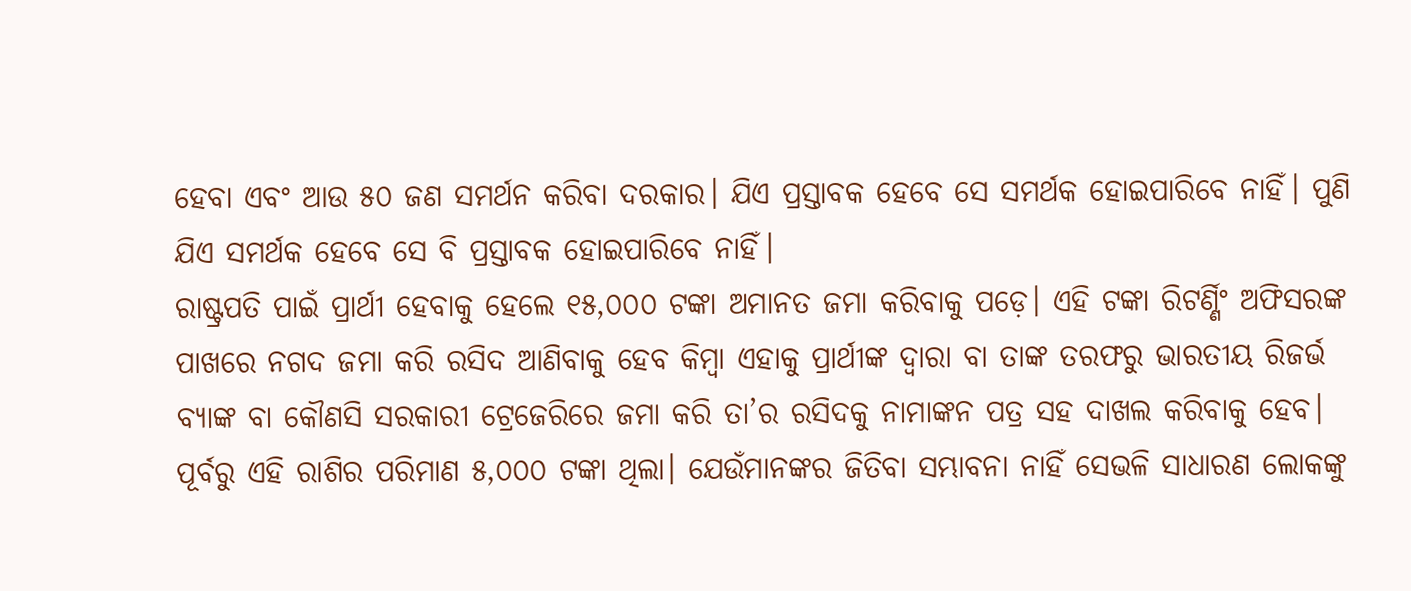ହେବା ଏବଂ ଆଉ ୫୦ ଜଣ ସମର୍ଥନ କରିବା ଦରକାର। ଯିଏ ପ୍ରସ୍ତାବକ ହେବେ ସେ ସମର୍ଥକ ହୋଇପାରିବେ ନାହିଁ। ପୁଣି ଯିଏ ସମର୍ଥକ ହେବେ ସେ ବି ପ୍ରସ୍ତାବକ ହୋଇପାରିବେ ନାହିଁ।
ରାଷ୍ଟ୍ରପତି ପାଇଁ ପ୍ରାର୍ଥୀ ହେବାକୁ ହେଲେ ୧୫,୦୦୦ ଟଙ୍କା ଅମାନତ ଜମା କରିବାକୁ ପଡ଼େ। ଏହି ଟଙ୍କା ରିଟର୍ଣ୍ଣିଂ ଅଫିସରଙ୍କ ପାଖରେ ନଗଦ ଜମା କରି ରସିଦ ଆଣିବାକୁ ହେବ କିମ୍ବା ଏହାକୁ ପ୍ରାର୍ଥୀଙ୍କ ଦ୍ବାରା ବା ତାଙ୍କ ତରଫରୁ ଭାରତୀୟ ରିଜର୍ଭ ବ୍ୟାଙ୍କ ବା କୌଣସି ସରକାରୀ ଟ୍ରେଜେରିରେ ଜମା କରି ତା’ର ରସିଦକୁ ନାମାଙ୍କନ ପତ୍ର ସହ ଦାଖଲ କରିବାକୁ ହେବ। ପୂର୍ବରୁ ଏହି ରାଶିର ପରିମାଣ ୫,୦୦୦ ଟଙ୍କା ଥିଲା। ଯେଉଁମାନଙ୍କର ଜିତିବା ସମ୍ଭାବନା ନାହିଁ ସେଭଳି ସାଧାରଣ ଲୋକଙ୍କୁ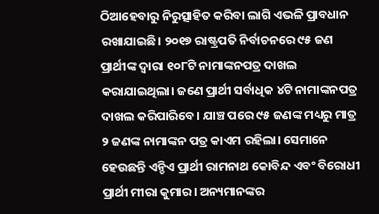ଠିଆହେବାରୁ ନିରୁତ୍ସାହିତ କରିବା ଲାଗି ଏଭଳି ପ୍ରାବଧାନ ରଖାଯାଇଛି। ୨୦୧୭ ରାଷ୍ଟ୍ରପତି ନିର୍ବାଚନରେ ୯୫ ଜଣ ପ୍ରାର୍ଥୀଙ୍କ ଦ୍ବାରା ୧୦୮ଟି ନାମାଙ୍କନପତ୍ର ଦାଖଲ କରାଯାଇଥିଲା। ଜଣେ ପ୍ରାର୍ଥୀ ସର୍ବାଧିକ ୪ଟି ନାମାଙ୍କନପତ୍ର ଦାଖଲ କରିପାରିବେ। ଯାଞ୍ଚ ପରେ ୯୫ ଜଣଙ୍କ ମଧ୍ୟରୁ ମାତ୍ର ୨ ଜଣଙ୍କ ନାମାଙ୍କନ ପତ୍ର କାଏମ ରହିଲା। ସେମାନେ ହେଉଛନ୍ତି ଏନ୍ଡିଏ ପ୍ରାର୍ଥୀ ରାମନାଥ କୋବିନ୍ଦ ଏବଂ ବିରୋଧୀ ପ୍ରାର୍ଥୀ ମୀରା କୁମାର। ଅନ୍ୟମାନଙ୍କର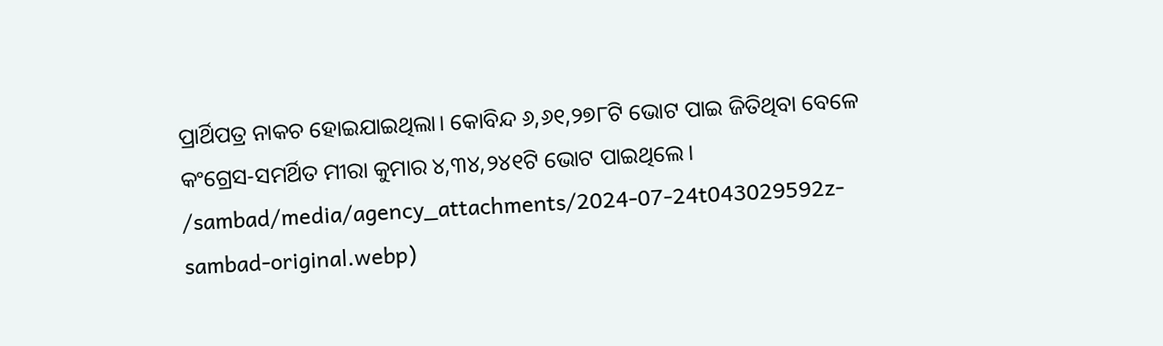ପ୍ରାର୍ଥିପତ୍ର ନାକଚ ହୋଇଯାଇଥିଲା। କୋବିନ୍ଦ ୬,୬୧,୨୭୮ଟି ଭୋଟ ପାଇ ଜିତିଥିବା ବେଳେ କଂଗ୍ରେସ-ସମର୍ଥିତ ମୀରା କୁମାର ୪,୩୪,୨୪୧ଟି ଭୋଟ ପାଇଥିଲେ।
/sambad/media/agency_attachments/2024-07-24t043029592z-sambad-original.webp)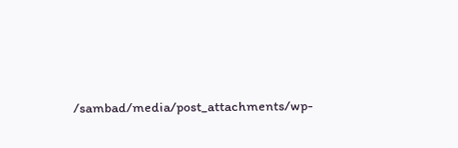/sambad/media/post_attachments/wp-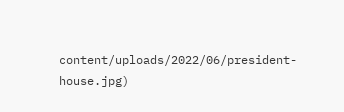content/uploads/2022/06/president-house.jpg)